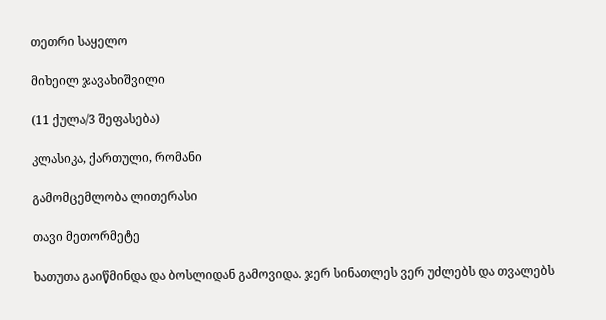თეთრი საყელო

მიხეილ ჯავახიშვილი

(11 ქულა/3 შეფასება)

კლასიკა, ქართული, რომანი

გამომცემლობა ლითერასი

თავი მეთორმეტე

ხათუთა გაიწმინდა და ბოსლიდან გამოვიდა. ჯერ სინათლეს ვერ უძლებს და თვალებს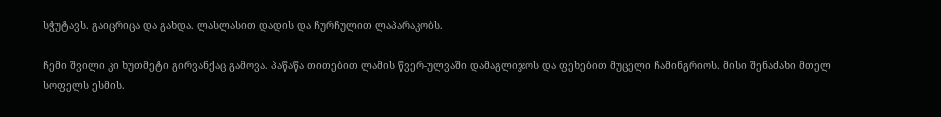სჭუტავს. გაიცრიცა და გახდა. ლასლასით დადის და ჩურჩულით ლაპარაკობს.

ჩემი შვილი კი ხუთმეტი გირვანქაც გამოვა. პაწაწა თითებით ლამის წვერ-ულვაში დამაგლიჯოს და ფეხებით მუცელი ჩამინგრიოს. მისი შენაძახი მთელ სოფელს ესმის.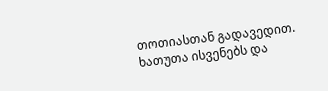თოთიასთან გადავედით. ხათუთა ისვენებს და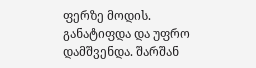ფერზე მოდის. განატიფდა და უფრო დამშვენდა. შარშან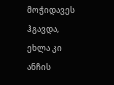მოჭიდავეს ჰგავდა, ეხლა კი ანჩის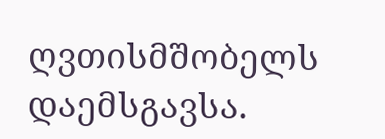ღვთისმშობელს დაემსგავსა.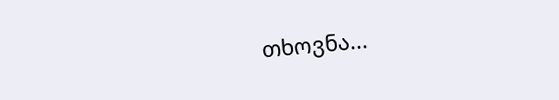თხოვნა...